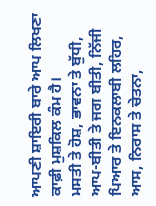ਆਪਣੀ ਸ਼ਾਇਰੀ ਬਾਰੇ ਆਪ ਲਿਖਣਾ ਕਾਫ਼ੀ ਮੁਸ਼ਕਿਲ ਕੰਮ ਹੈ।
ਮਸਤੀ ਤੇ ਹੋਸ਼, ਭਾਵਨਾ ਤੇ ਬੁੱਧੀ, ਆਪ-ਬੀਤੀ ਤੇ ਜਗ ਬੀਤੀ, ਨਿੱਜੀ ਪਿਆਰ ਤੇ ਇਨਕਲਾਬੀ ਲਹਿਰ, ਆਸ, ਨਿਰਾਸ ਤੇ ਚੇਤਨਾ,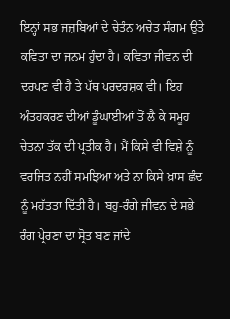ਇਨ੍ਹਾਂ ਸਭ ਜਜ਼ਬਿਆਂ ਦੇ ਚੇਤੰਨ ਅਚੇਤ ਸੰਗਮ ਉਤੇ ਕਵਿਤਾ ਦਾ ਜਨਮ ਹੁੰਦਾ ਹੈ। ਕਵਿਤਾ ਜੀਵਨ ਦੀ ਦਰਪਣ ਵੀ ਹੈ ਤੇ ਪੱਥ ਪਰਦਰਸ਼ਕ ਵੀ। ਇਹ ਅੰਤਹਕਰਣ ਦੀਆਂ ਡੂੰਘਾਈਆਂ ਤੋਂ ਲੈ ਕੇ ਸਮੂਹ ਚੇਤਨਾ ਤੱਕ ਦੀ ਪ੍ਰਤੀਕ ਹੈ। ਮੈਂ ਕਿਸੇ ਵੀ ਵਿਸ਼ੇ ਨੂੰ ਵਰਜਿਤ ਨਹੀਂ ਸਮਝਿਆ ਅਤੇ ਨਾ ਕਿਸੇ ਖ਼ਾਸ ਛੰਦ ਨੂੰ ਮਹੱਤਤਾ ਦਿੱਤੀ ਹੈ। ਬਹੁ-ਰੰਗੇ ਜੀਵਨ ਦੇ ਸਭੇ ਰੰਗ ਪ੍ਰੇਰਣਾ ਦਾ ਸ੍ਰੋਤ ਬਣ ਜਾਂਦੇ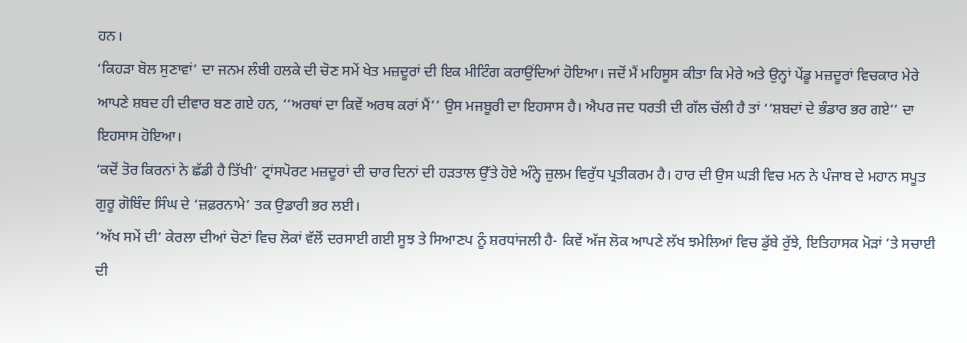ਹਨ।
‘ਕਿਹੜਾ ਬੋਲ ਸੁਣਾਵਾਂ’ ਦਾ ਜਨਮ ਲੰਬੀ ਹਲਕੇ ਦੀ ਚੋਣ ਸਮੇਂ ਖੇਤ ਮਜ਼ਦੂਰਾਂ ਦੀ ਇਕ ਮੀਟਿੰਗ ਕਰਾਉਂਦਿਆਂ ਹੋਇਆ। ਜਦੋਂ ਮੈਂ ਮਹਿਸੂਸ ਕੀਤਾ ਕਿ ਮੇਰੇ ਅਤੇ ਉਨ੍ਹਾਂ ਪੇਂਡੂ ਮਜ਼ਦੂਰਾਂ ਵਿਚਕਾਰ ਮੇਰੇ ਆਪਣੇ ਸ਼ਬਦ ਹੀ ਦੀਵਾਰ ਬਣ ਗਏ ਹਨ, ‘‘ਅਰਥਾਂ ਦਾ ਕਿਵੇਂ ਅਰਥ ਕਰਾਂ ਮੈਂ’’ ਉਸ ਮਜਬੂਰੀ ਦਾ ਇਹਸਾਸ ਹੈ। ਐਪਰ ਜਦ ਧਰਤੀ ਦੀ ਗੱਲ ਚੱਲੀ ਹੈ ਤਾਂ ‘‘ਸ਼ਬਦਾਂ ਦੇ ਭੰਡਾਰ ਭਰ ਗਏ’’ ਦਾ ਇਹਸਾਸ ਹੋਇਆ।
‘ਕਦੋਂ ਤੋਰ ਕਿਰਨਾਂ ਨੇ ਛੱਡੀ ਹੈ ਤਿੱਖੀ’ ਟ੍ਰਾਂਸਪੋਰਟ ਮਜ਼ਦੂਰਾਂ ਦੀ ਚਾਰ ਦਿਨਾਂ ਦੀ ਹੜਤਾਲ ਉੱਤੇ ਹੋਏ ਅੰਨ੍ਹੇ ਜ਼ੁਲਮ ਵਿਰੁੱਧ ਪ੍ਰਤੀਕਰਮ ਹੈ। ਹਾਰ ਦੀ ਉਸ ਘੜੀ ਵਿਚ ਮਨ ਨੇ ਪੰਜਾਬ ਦੇ ਮਹਾਨ ਸਪੂਤ ਗੁਰੂ ਗੋਬਿੰਦ ਸਿੰਘ ਦੇ ‘ਜ਼ਫ਼ਰਨਾਮੇ’ ਤਕ ਉਡਾਰੀ ਭਰ ਲਈ।
‘ਅੱਖ ਸਮੇਂ ਦੀ’ ਕੇਰਲਾ ਦੀਆਂ ਚੋਣਾਂ ਵਿਚ ਲੋਕਾਂ ਵੱਲੋਂ ਦਰਸਾਈ ਗਈ ਸੂਝ ਤੇ ਸਿਆਣਪ ਨੂੰ ਸ਼ਰਧਾਂਜਲੀ ਹੈ- ਕਿਵੇਂ ਅੱਜ ਲੋਕ ਆਪਣੇ ਲੱਖ ਝਮੇਲਿਆਂ ਵਿਚ ਡੁੱਬੇ ਰੁੱਝੇ, ਇਤਿਹਾਸਕ ਮੋੜਾਂ ’ਤੇ ਸਚਾਈ ਦੀ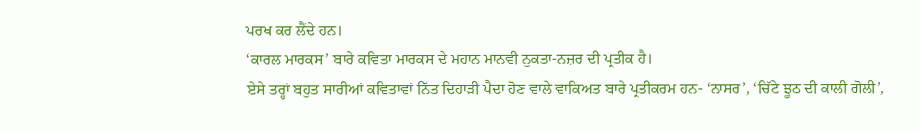ਪਰਖ ਕਰ ਲੈਂਦੇ ਹਨ।
‘ਕਾਰਲ ਮਾਰਕਸ’ ਬਾਰੇ ਕਵਿਤਾ ਮਾਰਕਸ ਦੇ ਮਹਾਨ ਮਾਨਵੀ ਨੁਕਤਾ-ਨਜ਼ਰ ਦੀ ਪ੍ਰਤੀਕ ਹੈ।
ਏਸੇ ਤਰ੍ਹਾਂ ਬਹੁਤ ਸਾਰੀਆਂ ਕਵਿਤਾਵਾਂ ਨਿੱਤ ਦਿਹਾੜੀ ਪੈਦਾ ਹੋਣ ਵਾਲੇ ਵਾਕਿਅਤ ਬਾਰੇ ਪ੍ਰਤੀਕਰਮ ਹਨ- ‘ਨਾਸਰ’, ‘ਚਿੱਟੇ ਝੂਠ ਦੀ ਕਾਲੀ ਗੋਲੀ’,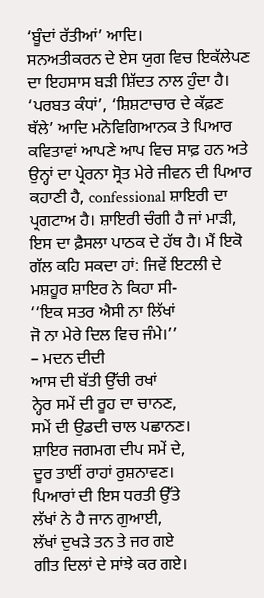‘ਬੂੰਦਾਂ ਰੱਤੀਆਂ’ ਆਦਿ।
ਸਨਅਤੀਕਰਨ ਦੇ ਏਸ ਯੁਗ ਵਿਚ ਇਕੱਲੇਪਣ ਦਾ ਇਹਸਾਸ ਬੜੀ ਸ਼ਿੱਦਤ ਨਾਲ ਹੁੰਦਾ ਹੈ। ‘ਪਰਬਤ ਕੰਧਾਂ’, ‘ਸ਼ਿਸ਼ਟਾਚਾਰ ਦੇ ਕੱਫ਼ਣ ਥੱਲੇ’ ਆਦਿ ਮਨੋਵਿਗਿਆਨਕ ਤੇ ਪਿਆਰ ਕਵਿਤਾਵਾਂ ਆਪਣੇ ਆਪ ਵਿਚ ਸਾਫ਼ ਹਨ ਅਤੇ ਉਨ੍ਹਾਂ ਦਾ ਪ੍ਰੇਰਨਾ ਸ੍ਰੋਤ ਮੇਰੇ ਜੀਵਨ ਦੀ ਪਿਆਰ ਕਹਾਣੀ ਹੈ, confessional ਸ਼ਾਇਰੀ ਦਾ ਪ੍ਰਗਟਾਅ ਹੈ। ਸ਼ਾਇਰੀ ਚੰਗੀ ਹੈ ਜਾਂ ਮਾੜੀ, ਇਸ ਦਾ ਫ਼ੈਸਲਾ ਪਾਠਕ ਦੇ ਹੱਥ ਹੈ। ਮੈਂ ਇਕੋ ਗੱਲ ਕਹਿ ਸਕਦਾ ਹਾਂ: ਜਿਵੇਂ ਇਟਲੀ ਦੇ ਮਸ਼ਹੂਰ ਸ਼ਾਇਰ ਨੇ ਕਿਹਾ ਸੀ-
‘‘ਇਕ ਸਤਰ ਐਸੀ ਨਾ ਲਿੱਖਾਂ
ਜੋ ਨਾ ਮੇਰੇ ਦਿਲ ਵਿਚ ਜੰਮੇ।’’
– ਮਦਨ ਦੀਦੀ
ਆਸ ਦੀ ਬੱਤੀ ਉੱਚੀ ਰਖਾਂ
ਨ੍ਹੇਰ ਸਮੇਂ ਦੀ ਰੂਹ ਦਾ ਚਾਨਣ,
ਸਮੇਂ ਦੀ ਉਡਦੀ ਚਾਲ ਪਛਾਨਣ।
ਸ਼ਾਇਰ ਜਗਮਗ ਦੀਪ ਸਮੇਂ ਦੇ,
ਦੂਰ ਤਾਈਂ ਰਾਹਾਂ ਰੁਸ਼ਨਾਵਣ।
ਪਿਆਰਾਂ ਦੀ ਇਸ ਧਰਤੀ ਉੱਤੇ
ਲੱਖਾਂ ਨੇ ਹੈ ਜਾਨ ਗੁਆਈ,
ਲੱਖਾਂ ਦੁਖੜੇ ਤਨ ਤੇ ਜਰ ਗਏ
ਗੀਤ ਦਿਲਾਂ ਦੇ ਸਾਂਝੇ ਕਰ ਗਏ।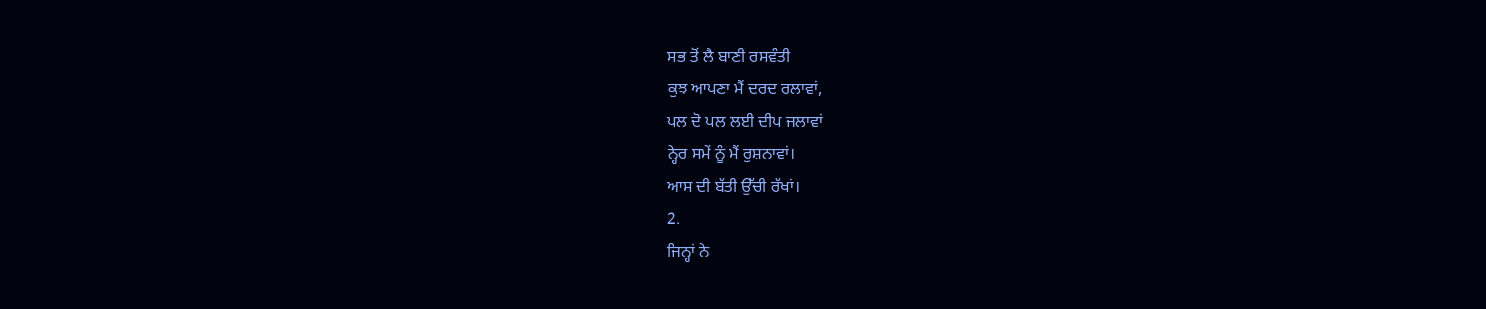ਸਭ ਤੋਂ ਲੈ ਬਾਣੀ ਰਸਵੰਤੀ
ਕੁਝ ਆਪਣਾ ਮੈਂ ਦਰਦ ਰਲਾਵਾਂ,
ਪਲ ਦੋ ਪਲ ਲਈ ਦੀਪ ਜਲਾਵਾਂ
ਨ੍ਹੇਰ ਸਮੇਂ ਨੂੰ ਮੈਂ ਰੁਸ਼ਨਾਵਾਂ।
ਆਸ ਦੀ ਬੱਤੀ ਉੱਚੀ ਰੱਖਾਂ।
2.
ਜਿਨ੍ਹਾਂ ਨੇ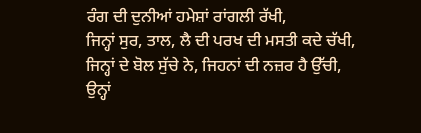ਰੰਗ ਦੀ ਦੁਨੀਆਂ ਹਮੇਸ਼ਾਂ ਰਾਂਗਲੀ ਰੱਖੀ,
ਜਿਨ੍ਹਾਂ ਸੁਰ, ਤਾਲ, ਲੈ ਦੀ ਪਰਖ ਦੀ ਮਸਤੀ ਕਦੇ ਚੱਖੀ,
ਜਿਨ੍ਹਾਂ ਦੇ ਬੋਲ ਸੁੱਚੇ ਨੇ, ਜਿਹਨਾਂ ਦੀ ਨਜ਼ਰ ਹੈ ਉੱਚੀ,
ਉਨ੍ਹਾਂ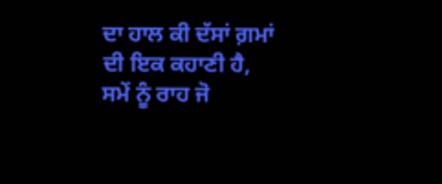ਦਾ ਹਾਲ ਕੀ ਦੱਸਾਂ ਗ਼ਮਾਂ ਦੀ ਇਕ ਕਹਾਣੀ ਹੈ,
ਸਮੇਂ ਨੂੰ ਰਾਹ ਜੋ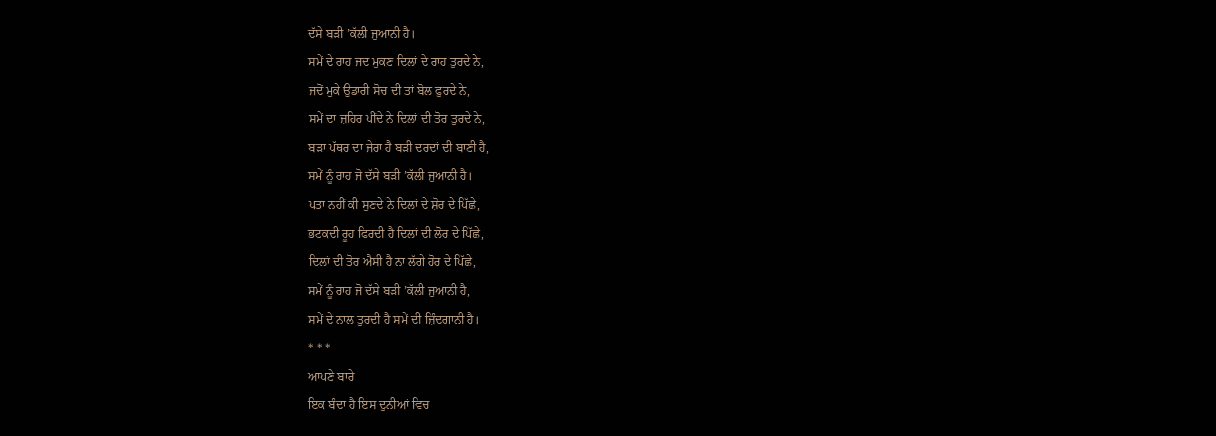ਦੱਸੇ ਬੜੀ ’ਕੱਲੀ ਜੁਆਨੀ ਹੈ।
ਸਮੇਂ ਦੇ ਰਾਹ ਜਦ ਮੁਕਣ ਦਿਲਾਂ ਦੇ ਰਾਹ ਤੁਰਦੇ ਨੇ,
ਜਦੋਂ ਮੁਕੇ ਉਡਾਰੀ ਸੋਚ ਦੀ ਤਾਂ ਬੋਲ ਫੁਰਦੇ ਨੇ,
ਸਮੇਂ ਦਾ ਜ਼ਹਿਰ ਪੀਂਦੇ ਨੇ ਦਿਲਾਂ ਦੀ ਤੋਰ ਤੁਰਦੇ ਨੇ,
ਬੜਾ ਪੱਥਰ ਦਾ ਜੇਰਾ ਹੈ ਬੜੀ ਦਰਦਾਂ ਦੀ ਬਾਣੀ ਹੈ,
ਸਮੇਂ ਨੂੰ ਰਾਹ ਜੋ ਦੱਸੇ ਬੜੀ ’ਕੱਲੀ ਜੁਆਨੀ ਹੈ।
ਪਤਾ ਨਹੀਂ ਕੀ ਸੁਣਦੇ ਨੇ ਦਿਲਾਂ ਦੇ ਸ਼ੋਰ ਦੇ ਪਿੱਛੇ,
ਭਟਕਦੀ ਰੂਹ ਫਿਰਦੀ ਹੈ ਦਿਲਾਂ ਦੀ ਲੋਰ ਦੇ ਪਿੱਛੇ,
ਦਿਲਾਂ ਦੀ ਤੋਰ ਐਸੀ ਹੈ ਨਾ ਲੱਗੇ ਹੋਰ ਦੇ ਪਿੱਛੇ,
ਸਮੇਂ ਨੂੰ ਰਾਹ ਜੋ ਦੱਸੇ ਬੜੀ ’ਕੱਲੀ ਜੁਆਨੀ ਹੈ,
ਸਮੇਂ ਦੇ ਨਾਲ ਤੁਰਦੀ ਹੈ ਸਮੇਂ ਦੀ ਜ਼ਿੰਦਗਾਨੀ ਹੈ।
* * *
ਆਪਣੇ ਬਾਰੇ
ਇਕ ਬੰਦਾ ਹੈ ਇਸ ਦੁਨੀਆਂ ਵਿਚ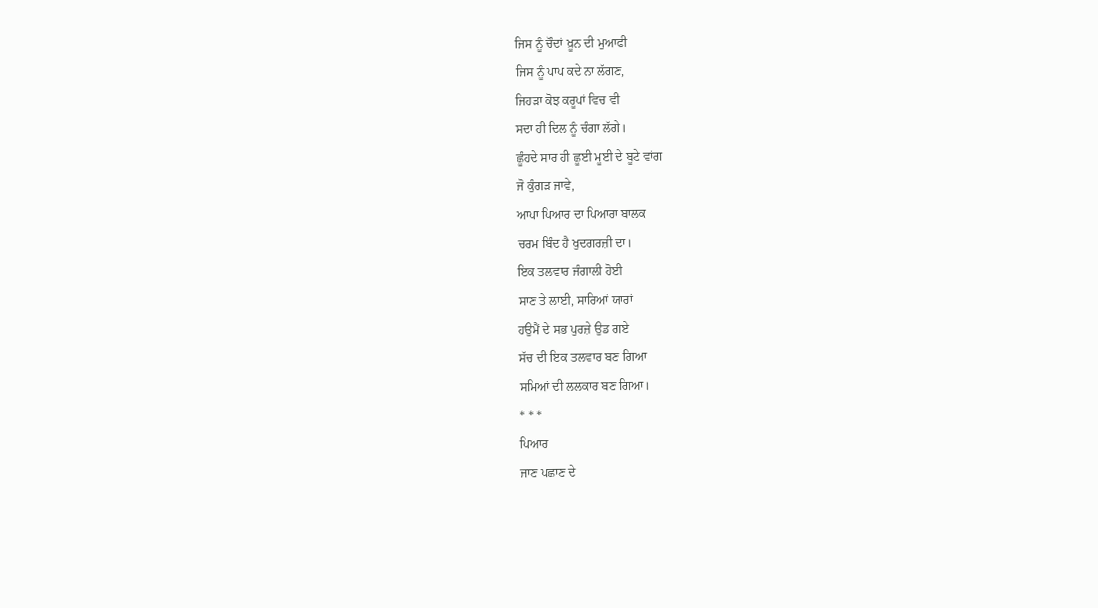ਜਿਸ ਨੂੰ ਚੌਦਾਂ ਖ਼ੂਨ ਦੀ ਮੁਆਫੀ
ਜਿਸ ਨੂੰ ਪਾਪ ਕਦੇ ਨਾ ਲੱਗਣ,
ਜਿਹੜਾ ਕੋਝ ਕਰੂਪਾਂ ਵਿਚ ਵੀ
ਸਦਾ ਹੀ ਦਿਲ ਨੂੰ ਚੰਗਾ ਲੱਗੇ।
ਛੂੰਹਦੇ ਸਾਰ ਹੀ ਛੂਈ ਮੂਈ ਦੇ ਬੂਟੇ ਵਾਂਗ
ਜੋ ਕੁੰਗੜ ਜਾਵੇ,
ਆਪਾ ਪਿਆਰ ਦਾ ਪਿਆਰਾ ਬਾਲਕ
ਚਰਮ ਬਿੰਦ ਹੈ ਖੁਦਗਰਜ਼ੀ ਦਾ।
ਇਕ ਤਲਵਾਰ ਜੰਗਾਲੀ ਹੋਈ
ਸਾਣ ਤੇ ਲਾਈ, ਸਾਰਿਆਂ ਯਾਰਾਂ
ਹਉਮੈਂ ਦੇ ਸਭ ਪੁਰਜ਼ੇ ਉਡ ਗਏ
ਸੱਚ ਦੀ ਇਕ ਤਲਵਾਰ ਬਣ ਗਿਆ
ਸਮਿਆਂ ਦੀ ਲਲਕਾਰ ਬਣ ਗਿਆ।
* * *
ਪਿਆਰ
ਜਾਣ ਪਛਾਣ ਦੇ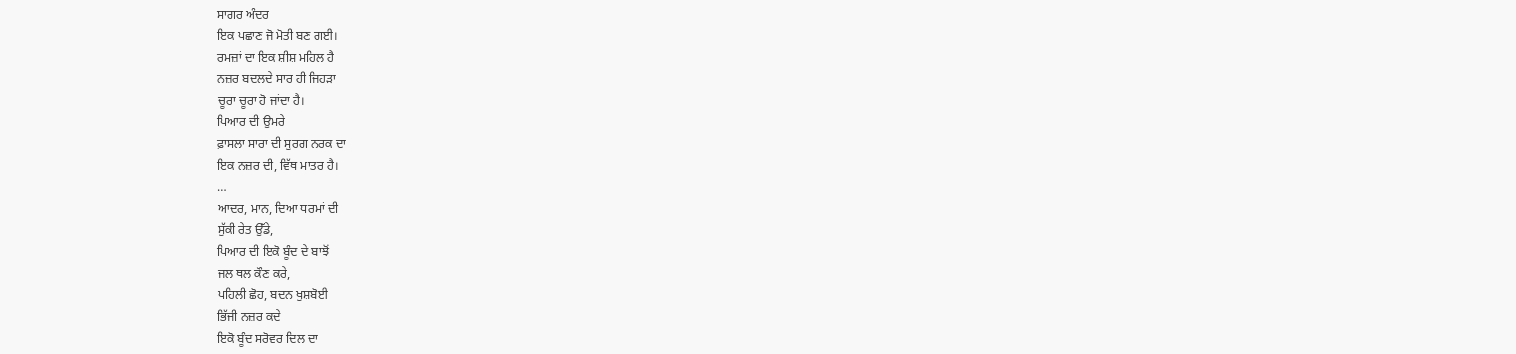ਸਾਗਰ ਅੰਦਰ
ਇਕ ਪਛਾਣ ਜੋ ਮੋਤੀ ਬਣ ਗਈ।
ਰਮਜ਼ਾਂ ਦਾ ਇਕ ਸ਼ੀਸ਼ ਮਹਿਲ ਹੈ
ਨਜ਼ਰ ਬਦਲਦੇ ਸਾਰ ਹੀ ਜਿਹੜਾ
ਚੂਰਾ ਚੂਰਾ ਹੋ ਜਾਂਦਾ ਹੈ।
ਪਿਆਰ ਦੀ ਉਮਰੇ
ਫ਼ਾਸਲਾ ਸਾਰਾ ਦੀ ਸੁਰਗ ਨਰਕ ਦਾ
ਇਕ ਨਜ਼ਰ ਦੀ, ਵਿੱਥ ਮਾਤਰ ਹੈ।
…
ਆਦਰ, ਮਾਨ, ਦਿਆ ਧਰਮਾਂ ਦੀ
ਸੁੱਕੀ ਰੇਤ ਉੱਡੇ,
ਪਿਆਰ ਦੀ ਇਕੋ ਬੂੰਦ ਦੇ ਬਾਝੋਂ
ਜਲ ਥਲ ਕੌਣ ਕਰੇ,
ਪਹਿਲੀ ਛੋਹ, ਬਦਨ ਖੁਸ਼ਬੋਈ
ਭਿੱਜੀ ਨਜ਼ਰ ਕਦੇ
ਇਕੋ ਬੂੰਦ ਸਰੋਵਰ ਦਿਲ ਦਾ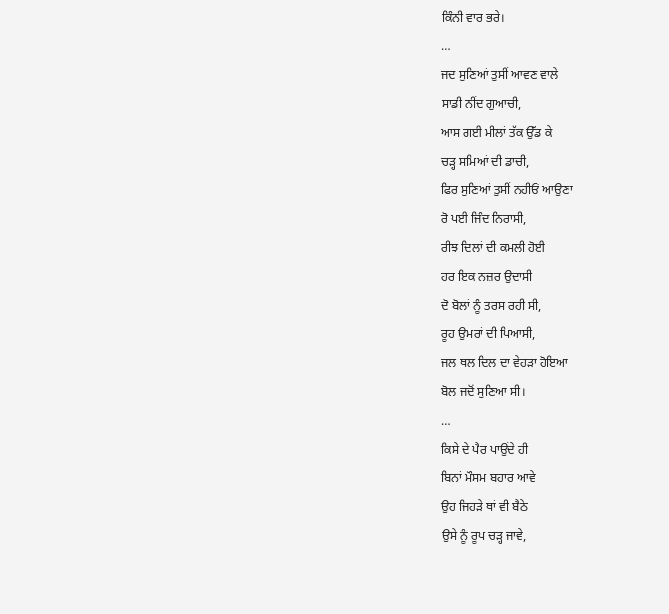ਕਿੰਨੀ ਵਾਰ ਭਰੇ।
…
ਜਦ ਸੁਣਿਆਂ ਤੁਸੀਂ ਆਵਣ ਵਾਲੇ
ਸਾਡੀ ਨੀਂਦ ਗੁਆਚੀ,
ਆਸ ਗਈ ਮੀਲਾਂ ਤੱਕ ਉੱਡ ਕੇ
ਚੜ੍ਹ ਸਮਿਆਂ ਦੀ ਡਾਚੀ,
ਫਿਰ ਸੁਣਿਆਂ ਤੁਸੀਂ ਨਹੀਓਂ ਆਉਣਾ
ਰੋ ਪਈ ਜਿੰਦ ਨਿਰਾਸੀ,
ਰੀਝ ਦਿਲਾਂ ਦੀ ਕਮਲੀ ਹੋਈ
ਹਰ ਇਕ ਨਜ਼ਰ ਉਦਾਸੀ
ਦੋ ਬੋਲਾਂ ਨੂੰ ਤਰਸ ਰਹੀ ਸੀ,
ਰੂਹ ਉਮਰਾਂ ਦੀ ਪਿਆਸੀ,
ਜਲ ਥਲ ਦਿਲ ਦਾ ਵੇਹੜਾ ਹੋਇਆ
ਬੋਲ ਜਦੋਂ ਸੁਣਿਆ ਸੀ।
…
ਕਿਸੇ ਦੇ ਪੈਰ ਪਾਉਂਦੇ ਹੀ
ਬਿਨਾਂ ਮੌਸਮ ਬਹਾਰ ਆਵੇ
ਉਹ ਜਿਹੜੇ ਥਾਂ ਵੀ ਬੈਠੇ
ਉਸੇ ਨੂੰ ਰੂਪ ਚੜ੍ਹ ਜਾਵੇ,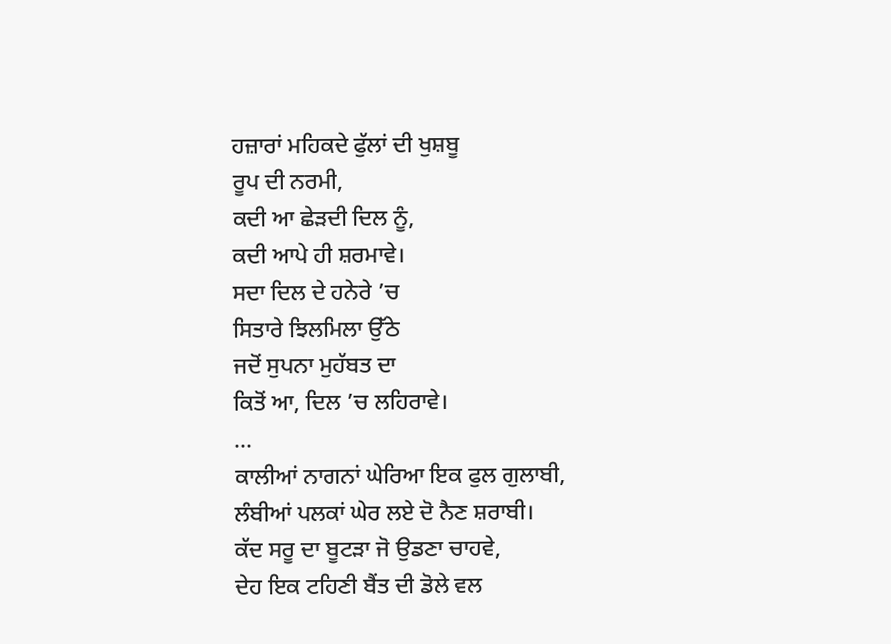ਹਜ਼ਾਰਾਂ ਮਹਿਕਦੇ ਫੁੱਲਾਂ ਦੀ ਖੁਸ਼ਬੂ
ਰੂਪ ਦੀ ਨਰਮੀ,
ਕਦੀ ਆ ਛੇੜਦੀ ਦਿਲ ਨੂੰ,
ਕਦੀ ਆਪੇ ਹੀ ਸ਼ਰਮਾਵੇ।
ਸਦਾ ਦਿਲ ਦੇ ਹਨੇਰੇ ’ਚ
ਸਿਤਾਰੇ ਝਿਲਮਿਲਾ ਉੱਠੇ
ਜਦੋਂ ਸੁਪਨਾ ਮੁਹੱਬਤ ਦਾ
ਕਿਤੋਂ ਆ, ਦਿਲ ’ਚ ਲਹਿਰਾਵੇ।
…
ਕਾਲੀਆਂ ਨਾਗਨਾਂ ਘੇਰਿਆ ਇਕ ਫੁਲ ਗੁਲਾਬੀ,
ਲੰਬੀਆਂ ਪਲਕਾਂ ਘੇਰ ਲਏ ਦੋ ਨੈਣ ਸ਼ਰਾਬੀ।
ਕੱਦ ਸਰੂ ਦਾ ਬੂਟੜਾ ਜੋ ਉਡਣਾ ਚਾਹਵੇ,
ਦੇਹ ਇਕ ਟਹਿਣੀ ਬੈਂਤ ਦੀ ਡੋਲੇ ਵਲ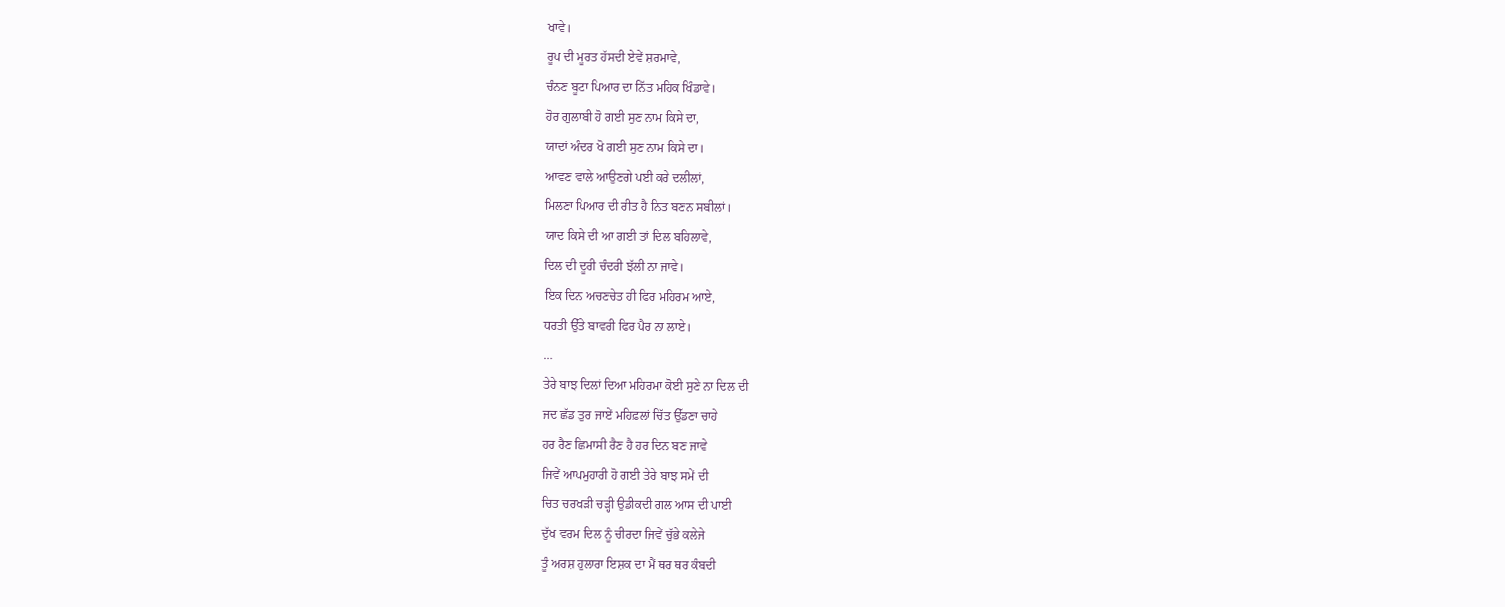ਖਾਵੇ।
ਰੂਪ ਦੀ ਮੂਰਤ ਹੱਸਦੀ ਏਵੇਂ ਸ਼ਰਮਾਵੇ,
ਚੰਨਣ ਬੂਟਾ ਪਿਆਰ ਦਾ ਨਿੱਤ ਮਹਿਕ ਖਿੰਡਾਵੇ।
ਹੋਰ ਗੁਲਾਬੀ ਹੋ ਗਈ ਸੁਣ ਨਾਮ ਕਿਸੇ ਦਾ,
ਯਾਦਾਂ ਅੰਦਰ ਖੋ ਗਈ ਸੁਣ ਨਾਮ ਕਿਸੇ ਦਾ।
ਆਵਣ ਵਾਲੇ ਆਉਣਗੇ ਪਈ ਕਰੇ ਦਲੀਲਾਂ,
ਮਿਲਣਾ ਪਿਆਰ ਦੀ ਰੀਤ ਹੈ ਨਿਤ ਬਣਨ ਸਬੀਲਾਂ।
ਯਾਦ ਕਿਸੇ ਦੀ ਆ ਗਈ ਤਾਂ ਦਿਲ ਬਹਿਲਾਵੇ,
ਦਿਲ ਦੀ ਦੂਰੀ ਚੰਦਰੀ ਝੱਲੀ ਨਾ ਜਾਵੇ।
ਇਕ ਦਿਨ ਅਚਣਚੇਤ ਹੀ ਫਿਰ ਮਹਿਰਮ ਆਏ,
ਧਰਤੀ ਉੱਤੇ ਬਾਵਰੀ ਫਿਰ ਪੈਰ ਨਾ ਲਾਏ।
…
ਤੇਰੇ ਬਾਝ ਦਿਲਾਂ ਦਿਆ ਮਹਿਰਮਾ ਕੋਈ ਸੁਣੇ ਨਾ ਦਿਲ ਦੀ
ਜਦ ਛੱਡ ਤੁਰ ਜਾਏਂ ਮਹਿਫ਼ਲਾਂ ਚਿੱਤ ਉੱਡਣਾ ਚਾਹੇ
ਹਰ ਰੈਣ ਛਿਮਾਸੀ ਰੈਣ ਹੈ ਹਰ ਦਿਨ ਬਣ ਜਾਵੇ
ਜਿਵੇਂ ਆਪਮੁਹਾਰੀ ਹੋ ਗਈ ਤੇਰੇ ਬਾਝ ਸਮੇਂ ਦੀ
ਚਿਤ ਚਰਖੜੀ ਚੜ੍ਹੀ ਉਡੀਕਦੀ ਗਲ ਆਸ ਦੀ ਪਾਈ
ਦੁੱਖ ਵਰਮ ਦਿਲ ਨੂੰ ਚੀਰਦਾ ਜਿਵੇਂ ਚੁੱਭੇ ਕਲੇਜੇ
ਤੂੰ ਅਰਸ਼ ਹੁਲਾਰਾ ਇਸ਼ਕ ਦਾ ਮੈਂ ਥਰ ਥਰ ਕੰਬਦੀ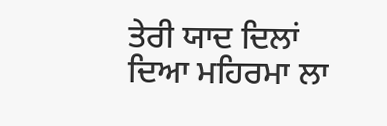ਤੇਰੀ ਯਾਦ ਦਿਲਾਂ ਦਿਆ ਮਹਿਰਮਾ ਲਾ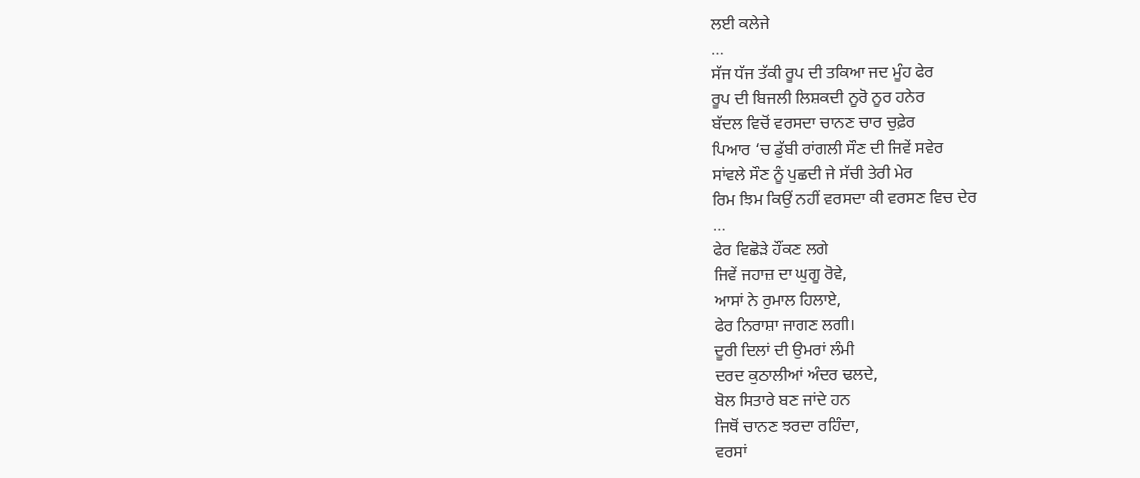ਲਈ ਕਲੇਜੇ
…
ਸੱਜ ਧੱਜ ਤੱਕੀ ਰੂਪ ਦੀ ਤਕਿਆ ਜਦ ਮੂੰਹ ਫੇਰ
ਰੂਪ ਦੀ ਬਿਜਲੀ ਲਿਸ਼ਕਦੀ ਨੂਰੋ ਨੂਰ ਹਨੇਰ
ਬੱਦਲ ਵਿਚੋਂ ਵਰਸਦਾ ਚਾਨਣ ਚਾਰ ਚੁਫ਼ੇਰ
ਪਿਆਰ ‘ਚ ਡੁੱਬੀ ਰਾਂਗਲੀ ਸੌਣ ਦੀ ਜਿਵੇਂ ਸਵੇਰ
ਸਾਂਵਲੇ ਸੌਣ ਨੂੰ ਪੁਛਦੀ ਜੇ ਸੱਚੀ ਤੇਰੀ ਮੇਰ
ਰਿਮ ਝਿਮ ਕਿਉਂ ਨਹੀਂ ਵਰਸਦਾ ਕੀ ਵਰਸਣ ਵਿਚ ਦੇਰ
…
ਫੇਰ ਵਿਛੋੜੇ ਹੌਂਕਣ ਲਗੇ
ਜਿਵੇਂ ਜਹਾਜ਼ ਦਾ ਘੁਗੂ ਰੋਵੇ,
ਆਸਾਂ ਨੇ ਰੁਮਾਲ ਹਿਲਾਏ,
ਫੇਰ ਨਿਰਾਸ਼ਾ ਜਾਗਣ ਲਗੀ।
ਦੂਰੀ ਦਿਲਾਂ ਦੀ ਉਮਰਾਂ ਲੰਮੀ
ਦਰਦ ਕੁਠਾਲੀਆਂ ਅੰਦਰ ਢਲਦੇ,
ਬੋਲ ਸਿਤਾਰੇ ਬਣ ਜਾਂਦੇ ਹਨ
ਜਿਥੋਂ ਚਾਨਣ ਝਰਦਾ ਰਹਿੰਦਾ,
ਵਰਸਾਂ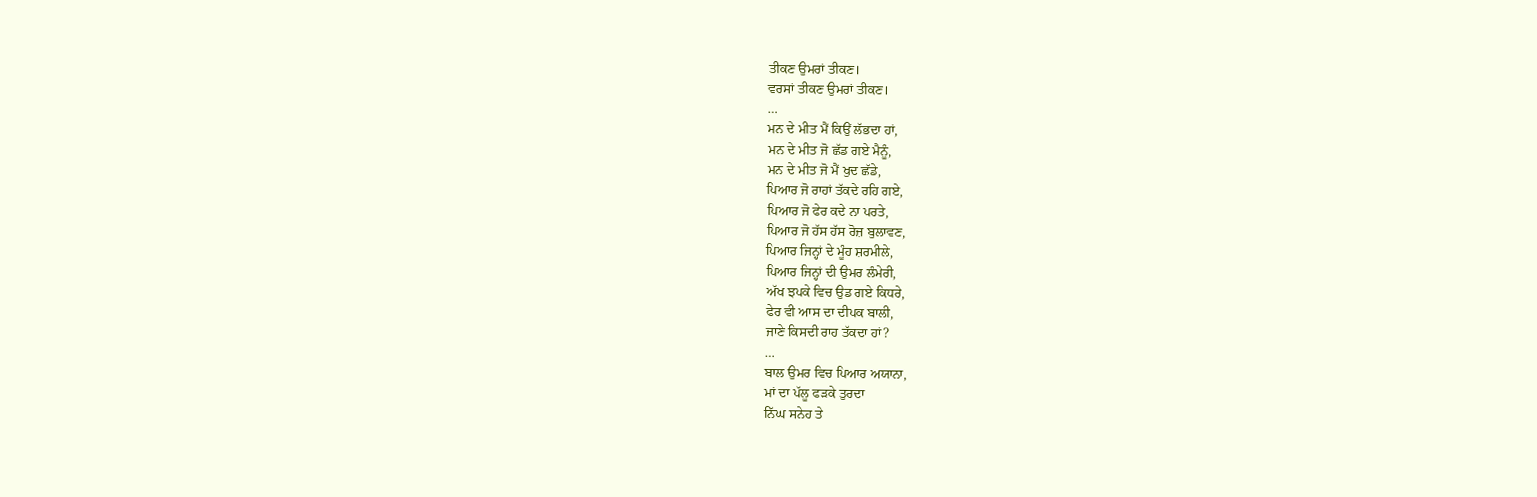ਤੀਕਣ ਉਮਰਾਂ ਤੀਕਣ।
ਵਰਸਾਂ ਤੀਕਣ ਉਮਰਾਂ ਤੀਕਣ।
…
ਮਨ ਦੇ ਮੀਤ ਮੈਂ ਕਿਉਂ ਲੱਭਦਾ ਹਾਂ,
ਮਨ ਦੇ ਮੀਤ ਜੋ ਛੱਡ ਗਏ ਮੈਨੂੰ,
ਮਨ ਦੇ ਮੀਤ ਜੋ ਮੈਂ ਖੁਦ ਛੱਡੇ,
ਪਿਆਰ ਜੋ ਰਾਹਾਂ ਤੱਕਦੇ ਰਹਿ ਗਏ,
ਪਿਆਰ ਜੋ ਫੇਰ ਕਦੇ ਨਾ ਪਰਤੇ,
ਪਿਆਰ ਜੋ ਹੱਸ ਹੱਸ ਰੋਜ਼ ਬੁਲਾਵਣ,
ਪਿਆਰ ਜਿਨ੍ਹਾਂ ਦੇ ਮੂੰਹ ਸ਼ਰਮੀਲੇ,
ਪਿਆਰ ਜਿਨ੍ਹਾਂ ਦੀ ਉਮਰ ਲੰਮੇਰੀ,
ਅੱਖ ਝਪਕੇ ਵਿਚ ਉਡ ਗਏ ਕਿਧਰੇ,
ਫੇਰ ਵੀ ਆਸ ਦਾ ਦੀਪਕ ਬਾਲੀ,
ਜਾਣੇ ਕਿਸਦੀ ਰਾਹ ਤੱਕਦਾ ਹਾਂ?
…
ਬਾਲ ਉਮਰ ਵਿਚ ਪਿਆਰ ਅਯਾਨਾ,
ਮਾਂ ਦਾ ਪੱਲੂ ਫੜਕੇ ਤੁਰਦਾ
ਨਿੱਘ ਸਨੇਹ ਤੇ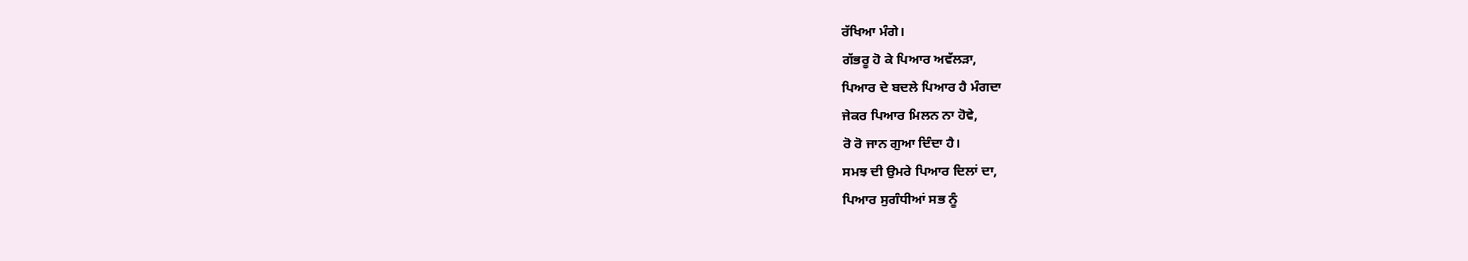ਰੱਖਿਆ ਮੰਗੇ।
ਗੱਭਰੂ ਹੋ ਕੇ ਪਿਆਰ ਅਵੱਲੜਾ,
ਪਿਆਰ ਦੇ ਬਦਲੇ ਪਿਆਰ ਹੈ ਮੰਗਦਾ
ਜੇਕਰ ਪਿਆਰ ਮਿਲਨ ਨਾ ਹੋਵੇ,
ਰੋ ਰੋ ਜਾਨ ਗੁਆ ਦਿੰਦਾ ਹੈ।
ਸਮਝ ਦੀ ਉਮਰੇ ਪਿਆਰ ਦਿਲਾਂ ਦਾ,
ਪਿਆਰ ਸੁਗੰਧੀਆਂ ਸਭ ਨੂੰ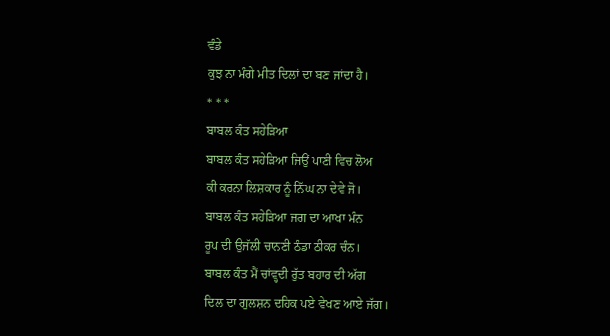ਵੰਡੇ
ਕੁਝ ਨਾ ਮੰਗੇ ਮੀਤ ਦਿਲਾਂ ਦਾ ਬਣ ਜਾਂਦਾ ਹੈ।
* * *
ਬਾਬਲ ਕੰਤ ਸਹੇੜਿਆ
ਬਾਬਲ ਕੰਤ ਸਹੇੜਿਆ ਜਿਉਂ ਪਾਣੀ ਵਿਚ ਲੋਅ
ਕੀ ਕਰਨਾ ਲਿਸ਼ਕਾਰ ਨੂੰ ਨਿੱਘ ਨਾ ਦੇਵੇ ਜੋ।
ਬਾਬਲ ਕੰਤ ਸਹੇੜਿਆ ਜਗ ਦਾ ਆਖਾ ਮੰਨ
ਰੂਪ ਦੀ ਉਜੱਲੀ ਚਾਨਣੀ ਠੰਡਾ ਠੀਕਰ ਚੰਨ।
ਬਾਬਲ ਕੰਤ ਮੈਂ ਚਾਂਵ੍ਹਦੀ ਰੁੱਤ ਬਹਾਰ ਦੀ ਅੱਗ
ਦਿਲ ਦਾ ਗੁਲਸ਼ਨ ਦਹਿਕ ਪਏ ਵੇਖਣ ਆਏ ਜੱਗ।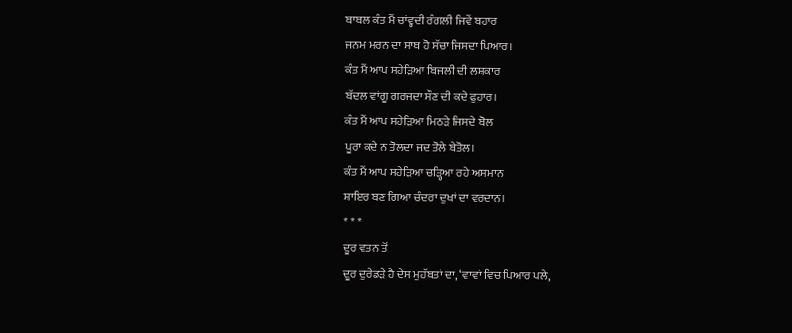ਬਾਬਲ ਕੰਤ ਮੈਂ ਚਾਂਵ੍ਹਦੀ ਰੰਗਲੀ ਜਿਵੇਂ ਬਹਾਰ
ਜਨਮ ਮਰਨ ਦਾ ਸਾਥ ਹੋ ਸੱਚਾ ਜਿਸਦਾ ਪਿਆਰ।
ਕੰਤ ਮੈਂ ਆਪ ਸਹੇੜਿਆ ਬਿਜਲੀ ਦੀ ਲਸ਼ਕਾਰ
ਬੱਦਲ ਵਾਂਗੂ ਗਰਜਦਾ ਸੌਣ ਦੀ ਕਦੇ ਫੁਹਾਰ।
ਕੰਤ ਮੈਂ ਆਪ ਸਹੇੜਿਆ ਮਿਠੜੇ ਜਿਸਦੇ ਬੋਲ
ਪੂਰਾ ਕਦੇ ਨ ਤੋਲਦਾ ਜਦ ਤੋਲੇ ਬੇਤੋਲ।
ਕੰਤ ਮੈਂ ਆਪ ਸਹੇੜਿਆ ਚੜ੍ਹਿਆ ਰਹੇ ਅਸਮਾਨ
ਸ਼ਾਇਰ ਬਣ ਗਿਆ ਚੰਦਰਾ ਦੁਖਾਂ ਦਾ ਵਰਦਾਨ।
* * *
ਦੂਰ ਵਤਨ ਤੋਂ
ਦੂਰ ਦੁਰੇਡੜੇ ਹੈ ਦੇਸ ਮੁਹੱਬਤਾਂ ਦਾ, ‘ਵਾਵਾਂ ਵਿਚ ਪਿਆਰ ਪਲੇ,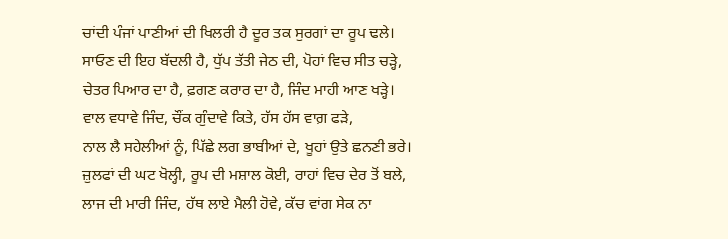ਚਾਂਦੀ ਪੰਜਾਂ ਪਾਣੀਆਂ ਦੀ ਖਿਲਰੀ ਹੈ ਦੂਰ ਤਕ ਸੁਰਗਾਂ ਦਾ ਰੂਪ ਢਲੇ।
ਸਾਓਣ ਦੀ ਇਹ ਬੱਦਲੀ ਹੈ, ਧੁੱਪ ਤੱਤੀ ਜੇਠ ਦੀ, ਪੋਹਾਂ ਵਿਚ ਸੀਤ ਚੜ੍ਹੇ,
ਚੇਤਰ ਪਿਆਰ ਦਾ ਹੈ, ਫ਼ਗਣ ਕਰਾਰ ਦਾ ਹੈ, ਜਿੰਦ ਮਾਹੀ ਆਣ ਖੜ੍ਹੇ।
ਵਾਲ ਵਧਾਵੇ ਜਿੰਦ, ਚੌਂਕ ਗੁੰਦਾਵੇ ਕਿਤੇ, ਹੱਸ ਹੱਸ ਵਾਗ਼ ਫੜੇ,
ਨਾਲ ਲੈ ਸਹੇਲੀਆਂ ਨੂੰ, ਪਿੱਛੇ ਲਗ ਭਾਬੀਆਂ ਦੇ, ਖੂਹਾਂ ਉਤੇ ਛਨਣੀ ਭਰੇ।
ਜ਼ੁਲਫਾਂ ਦੀ ਘਟ ਖੋਲ੍ਹੀ, ਰੂਪ ਦੀ ਮਸ਼ਾਲ ਕੋਈ, ਰਾਹਾਂ ਵਿਚ ਦੇਰ ਤੋਂ ਬਲੇ,
ਲਾਜ ਦੀ ਮਾਰੀ ਜਿੰਦ, ਹੱਥ ਲਾਏ ਮੈਲੀ ਹੋਵੇ, ਕੱਚ ਵਾਂਗ ਸੇਕ ਨਾ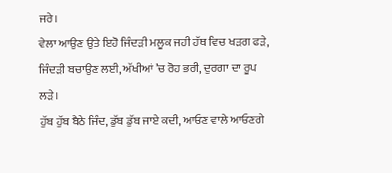ਜਰੇ।
ਵੇਲਾ ਆਉਣ ਉਤੇ ਇਹੋ ਜਿੰਦੜੀ ਮਲੂਕ ਜਹੀ ਹੱਥ ਵਿਚ ਖੜਗ ਫੜੇ,
ਜਿੰਦੜੀ ਬਚਾਉਣ ਲਈ, ਅੱਖੀਆਂ ’ਚ ਰੋਹ ਭਰੀ, ਦੁਰਗਾ ਦਾ ਰੂਪ ਲੜੇ।
ਹੁੱਬ ਹੁੱਬ ਬੈਠੇ ਜਿੰਦ, ਡੁੱਬ ਡੁੱਬ ਜਾਏ ਕਦੀ, ਆਓਣ ਵਾਲੇ ਆਓਣਗੇ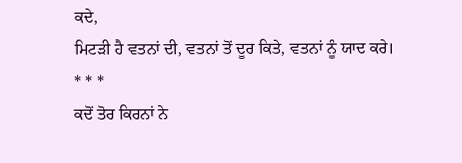ਕਦੇ,
ਮਿਟੜੀ ਹੈ ਵਤਨਾਂ ਦੀ, ਵਤਨਾਂ ਤੋਂ ਦੂਰ ਕਿਤੇ, ਵਤਨਾਂ ਨੂੰ ਯਾਦ ਕਰੇ।
* * *
ਕਦੋਂ ਤੋਰ ਕਿਰਨਾਂ ਨੇ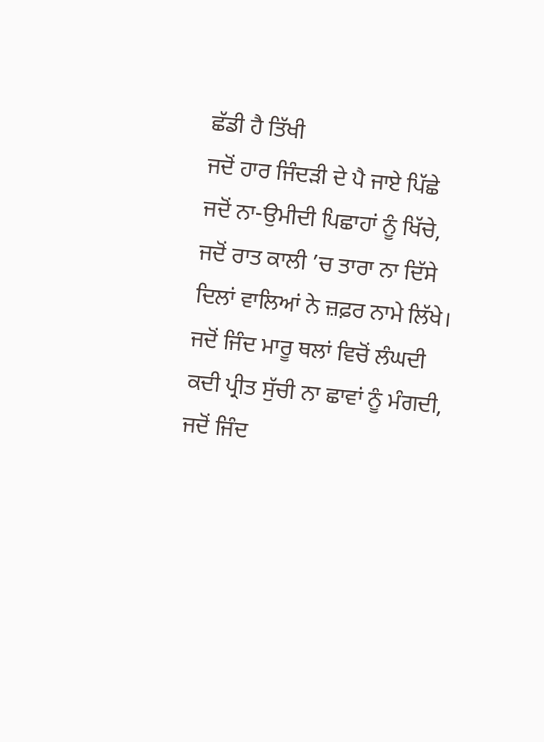ਛੱਡੀ ਹੈ ਤਿੱਖੀ
ਜਦੋਂ ਹਾਰ ਜਿੰਦੜੀ ਦੇ ਪੈ ਜਾਏ ਪਿੱਛੇ
ਜਦੋਂ ਨਾ-ਉਮੀਦੀ ਪਿਛਾਹਾਂ ਨੂੰ ਖਿੱਚੇ,
ਜਦੋਂ ਰਾਤ ਕਾਲੀ ’ਚ ਤਾਰਾ ਨਾ ਦਿੱਸੇ
ਦਿਲਾਂ ਵਾਲਿਆਂ ਨੇ ਜ਼ਫ਼ਰ ਨਾਮੇ ਲਿੱਖੇ।
ਜਦੋਂ ਜਿੰਦ ਮਾਰੂ ਥਲਾਂ ਵਿਚੋਂ ਲੰਘਦੀ
ਕਦੀ ਪ੍ਰੀਤ ਸੁੱਚੀ ਨਾ ਛਾਵਾਂ ਨੂੰ ਮੰਗਦੀ,
ਜਦੋਂ ਜਿੰਦ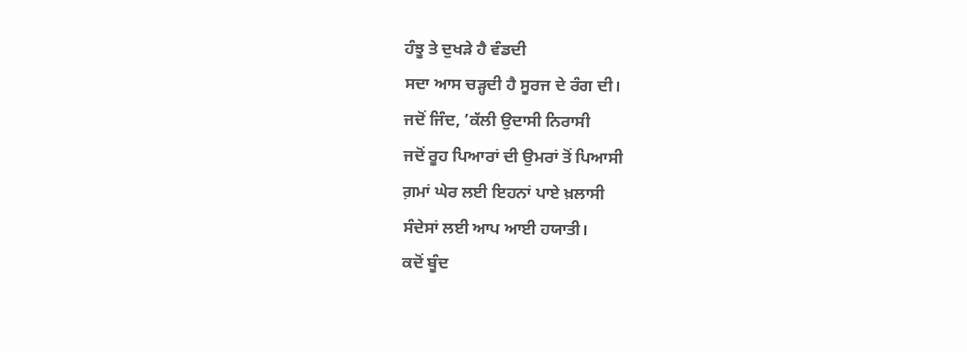ਹੰਝੂ ਤੇ ਦੁਖੜੇ ਹੈ ਵੰਡਦੀ
ਸਦਾ ਆਸ ਚੜ੍ਹਦੀ ਹੈ ਸੂਰਜ ਦੇ ਰੰਗ ਦੀ।
ਜਦੋਂ ਜਿੰਦ, ’ਕੱਲੀ ਉਦਾਸੀ ਨਿਰਾਸੀ
ਜਦੋਂ ਰੂਹ ਪਿਆਰਾਂ ਦੀ ਉਮਰਾਂ ਤੋਂ ਪਿਆਸੀ
ਗ਼ਮਾਂ ਘੇਰ ਲਈ ਇਹਨਾਂ ਪਾਏ ਖ਼ਲਾਸੀ
ਸੰਦੇਸਾਂ ਲਈ ਆਪ ਆਈ ਹਯਾਤੀ।
ਕਦੋਂ ਬੂੰਦ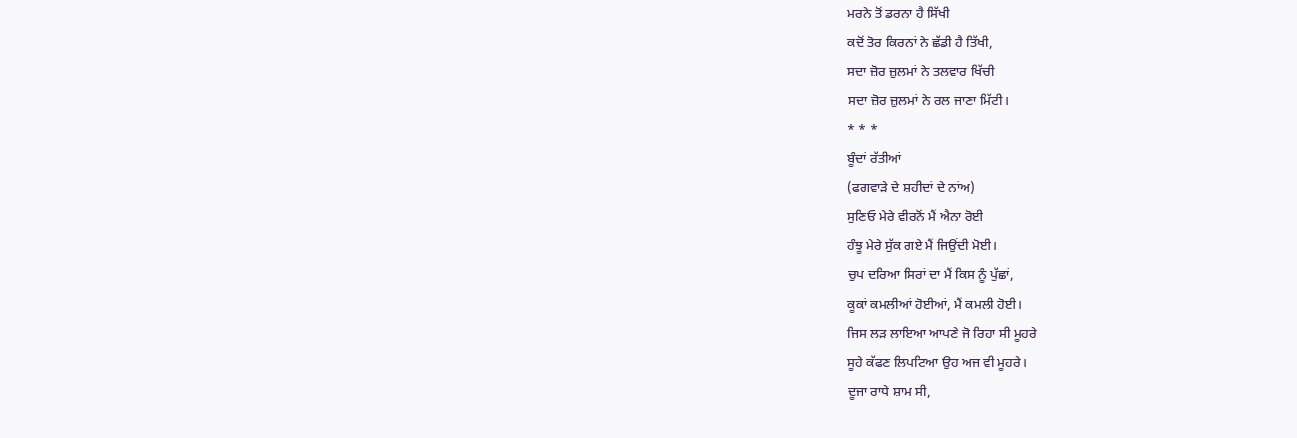ਮਰਨੇ ਤੋਂ ਡਰਨਾ ਹੈ ਸਿੱਖੀ
ਕਦੋਂ ਤੋਰ ਕਿਰਨਾਂ ਨੇ ਛੱਡੀ ਹੈ ਤਿੱਖੀ,
ਸਦਾ ਜ਼ੋਰ ਜ਼ੁਲਮਾਂ ਨੇ ਤਲਵਾਰ ਖਿੱਚੀ
ਸਦਾ ਜ਼ੋਰ ਜ਼ੁਲਮਾਂ ਨੇ ਰਲ ਜਾਣਾ ਮਿੱਟੀ।
* * *
ਬੂੰਦਾਂ ਰੱਤੀਆਂ
(ਫਗਵਾੜੇ ਦੇ ਸ਼ਹੀਦਾਂ ਦੇ ਨਾਂਅ)
ਸੁਣਿਓ ਮੇਰੇ ਵੀਰਨੋਂ ਮੈਂ ਐਨਾ ਰੋਈ
ਹੰਝੂ ਮੇਰੇ ਸੁੱਕ ਗਏ ਮੈਂ ਜਿਉਂਦੀ ਮੋਈ।
ਚੁਪ ਦਰਿਆ ਸਿਰਾਂ ਦਾ ਮੈਂ ਕਿਸ ਨੂੰ ਪੁੱਛਾਂ,
ਕੂਕਾਂ ਕਮਲੀਆਂ ਹੋਈਆਂ, ਮੈਂ ਕਮਲੀ ਹੋਈ।
ਜਿਸ ਲੜ ਲਾਇਆ ਆਪਣੇ ਜੋ ਰਿਹਾ ਸੀ ਮੂਹਰੇ
ਸੂਹੇ ਕੱਫਣ ਲਿਪਟਿਆ ਉਹ ਅਜ ਵੀ ਮੂਹਰੇ।
ਦੂਜਾ ਰਾਧੇ ਸ਼ਾਮ ਸੀ,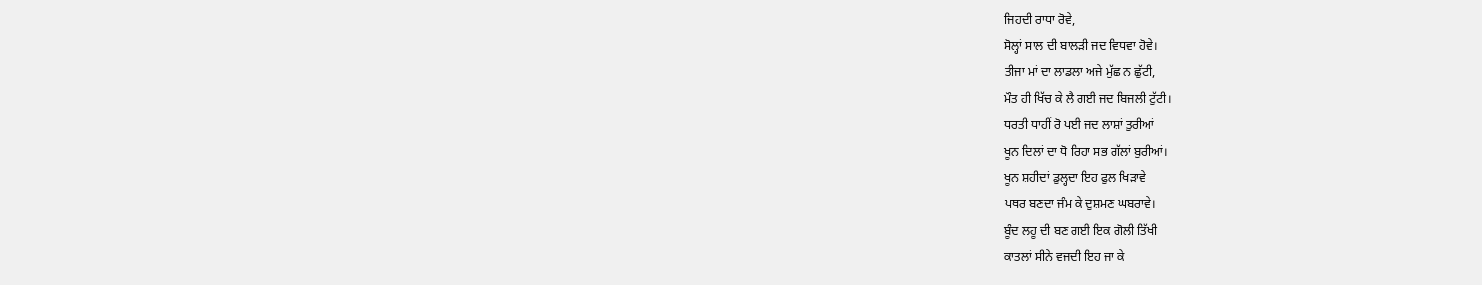ਜਿਹਦੀ ਰਾਧਾ ਰੋਵੇ,
ਸੋਲ੍ਹਾਂ ਸਾਲ ਦੀ ਬਾਲੜੀ ਜਦ ਵਿਧਵਾ ਹੋਵੇ।
ਤੀਜਾ ਮਾਂ ਦਾ ਲਾਡਲਾ ਅਜੇ ਮੁੱਛ ਨ ਛੁੱਟੀ,
ਮੌਤ ਹੀ ਖਿੱਚ ਕੇ ਲੈ ਗਈ ਜਦ ਬਿਜਲੀ ਟੁੱਟੀ।
ਧਰਤੀ ਧਾਹੀਂ ਰੋ ਪਈ ਜਦ ਲਾਸ਼ਾਂ ਤੁਰੀਆਂ
ਖੂਨ ਦਿਲਾਂ ਦਾ ਧੋ ਰਿਹਾ ਸਭ ਗੱਲਾਂ ਬੁਰੀਆਂ।
ਖੂਨ ਸ਼ਹੀਦਾਂ ਡੁਲ੍ਹਦਾ ਇਹ ਫੁਲ ਖਿੜਾਵੇ
ਪਥਰ ਬਣਦਾ ਜੰਮ ਕੇ ਦੁਸ਼ਮਣ ਘਬਰਾਵੇ।
ਬੂੰਦ ਲਹੂ ਦੀ ਬਣ ਗਈ ਇਕ ਗੋਲੀ ਤਿੱਖੀ
ਕਾਤਲਾਂ ਸੀਨੇ ਵਜਦੀ ਇਹ ਜਾ ਕੇ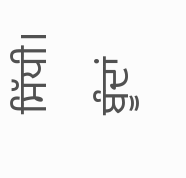ਸਿੱਧੀ।
ਬੂੰਦਾਂ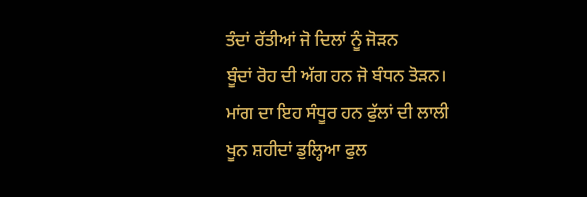ਤੰਦਾਂ ਰੱਤੀਆਂ ਜੋ ਦਿਲਾਂ ਨੂੰ ਜੋੜਨ
ਬੂੰਦਾਂ ਰੋਹ ਦੀ ਅੱਗ ਹਨ ਜੋ ਬੰਧਨ ਤੋੜਨ।
ਮਾਂਗ ਦਾ ਇਹ ਸੰਧੂਰ ਹਨ ਫੁੱਲਾਂ ਦੀ ਲਾਲੀ
ਖੂਨ ਸ਼ਹੀਦਾਂ ਡੁਲ੍ਹਿਆ ਫੁਲ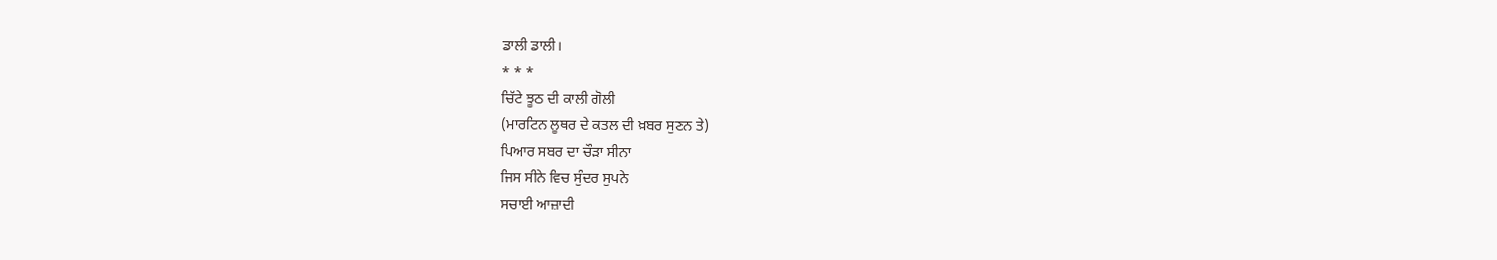ਡਾਲੀ ਡਾਲੀ।
* * *
ਚਿੱਟੇ ਝੂਠ ਦੀ ਕਾਲੀ ਗੋਲੀ
(ਮਾਰਟਿਨ ਲੂਥਰ ਦੇ ਕਤਲ ਦੀ ਖ਼ਬਰ ਸੁਣਨ ਤੇ)
ਪਿਆਰ ਸਬਰ ਦਾ ਚੌੜਾ ਸੀਨਾ
ਜਿਸ ਸੀਨੇ ਵਿਚ ਸੁੰਦਰ ਸੁਪਨੇ
ਸਚਾਈ ਆਜ਼ਾਦੀ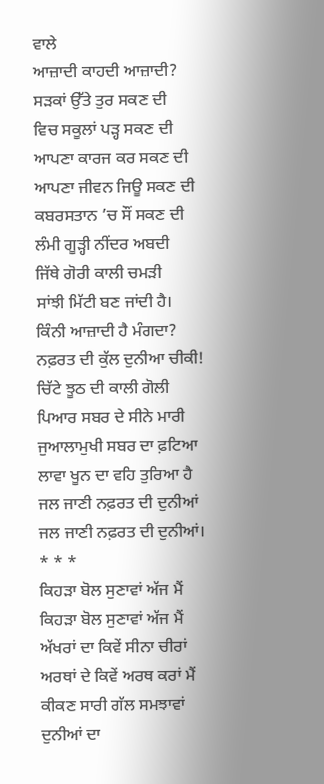ਵਾਲੇ
ਆਜ਼ਾਦੀ ਕਾਹਦੀ ਆਜ਼ਾਦੀ?
ਸੜਕਾਂ ਉੱਤੇ ਤੁਰ ਸਕਣ ਦੀ
ਵਿਚ ਸਕੂਲਾਂ ਪੜ੍ਹ ਸਕਣ ਦੀ
ਆਪਣਾ ਕਾਰਜ ਕਰ ਸਕਣ ਦੀ
ਆਪਣਾ ਜੀਵਨ ਜਿਊ ਸਕਣ ਦੀ
ਕਬਰਸਤਾਨ ’ਚ ਸੌਂ ਸਕਣ ਦੀ
ਲੰਮੀ ਗੂੜ੍ਹੀ ਨੀਂਦਰ ਅਬਦੀ
ਜਿੱਥੇ ਗੋਰੀ ਕਾਲੀ ਚਮੜੀ
ਸਾਂਝੀ ਮਿੱਟੀ ਬਣ ਜਾਂਦੀ ਹੈ।
ਕਿੰਨੀ ਆਜ਼ਾਦੀ ਹੈ ਮੰਗਦਾ?
ਨਫ਼ਰਤ ਦੀ ਕੁੱਲ ਦੁਨੀਆ ਚੀਕੀ!
ਚਿੱਟੇ ਝੂਠ ਦੀ ਕਾਲੀ ਗੋਲੀ
ਪਿਆਰ ਸਬਰ ਦੇ ਸੀਨੇ ਮਾਰੀ
ਜੁਆਲਾਮੁਖੀ ਸਬਰ ਦਾ ਫ਼ਟਿਆ
ਲਾਵਾ ਖੂਨ ਦਾ ਵਹਿ ਤੁਰਿਆ ਹੈ
ਜਲ ਜਾਣੀ ਨਫ਼ਰਤ ਦੀ ਦੁਨੀਆਂ
ਜਲ ਜਾਣੀ ਨਫ਼ਰਤ ਦੀ ਦੁਨੀਆਂ।
* * *
ਕਿਹੜਾ ਬੋਲ ਸੁਣਾਵਾਂ ਅੱਜ ਮੈਂ
ਕਿਹੜਾ ਬੋਲ ਸੁਣਾਵਾਂ ਅੱਜ ਮੈਂ
ਅੱਖਰਾਂ ਦਾ ਕਿਵੇਂ ਸੀਨਾ ਚੀਰਾਂ
ਅਰਥਾਂ ਦੇ ਕਿਵੇਂ ਅਰਥ ਕਰਾਂ ਮੈਂ
ਕੀਕਣ ਸਾਰੀ ਗੱਲ ਸਮਝਾਵਾਂ
ਦੁਨੀਆਂ ਦਾ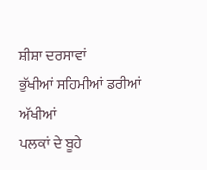ਸ਼ੀਸ਼ਾ ਦਰਸਾਵਾਂ
ਭੁੱਖੀਆਂ ਸਹਿਮੀਆਂ ਡਰੀਆਂ ਅੱਖੀਆਂ
ਪਲਕਾਂ ਦੇ ਬੂਹੇ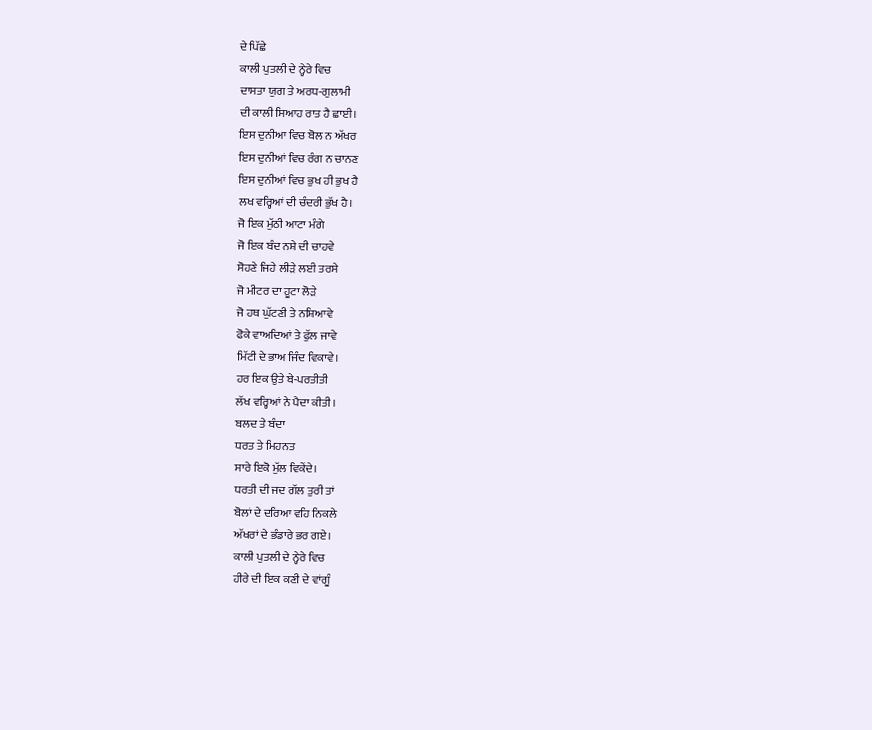ਦੇ ਪਿੱਛੇ
ਕਾਲੀ ਪੁਤਲੀ ਦੇ ਨ੍ਹੇਰੇ ਵਿਚ
ਦਾਸਤਾ ਯੁਗ ਤੇ ਅਰਧ-ਗੁਲਾਮੀ
ਦੀ ਕਾਲੀ ਸਿਆਹ ਰਾਤ ਹੈ ਛਾਈ।
ਇਸ ਦੁਨੀਆ ਵਿਚ ਬੋਲ ਨ ਅੱਖਰ
ਇਸ ਦੁਨੀਆਂ ਵਿਚ ਰੰਗ ਨ ਚਾਨਣ
ਇਸ ਦੁਨੀਆਂ ਵਿਚ ਭੁਖ ਹੀ ਭੁਖ ਹੈ
ਲਖ ਵਰ੍ਹਿਆਂ ਦੀ ਚੰਦਰੀ ਭੁੱਖ ਹੈ।
ਜੋ ਇਕ ਮੁੱਠੀ ਆਟਾ ਮੰਗੇ
ਜੋ ਇਕ ਬੰਦ ਨਸ਼ੇ ਦੀ ਚਾਹਵੇ
ਸੋਹਣੇ ਜਿਹੇ ਲੀੜੇ ਲਈ ਤਰਸੇ
ਜੋ ਮੀਟਰ ਦਾ ਹੂਟਾ ਲੋੜੇ
ਜੋ ਹਥ ਘੁੱਟਣੀ ਤੇ ਨਸ਼ਿਆਵੇ
ਫੋਕੇ ਵਾਅਦਿਆਂ ਤੇ ਫੁੱਲ ਜਾਵੇ
ਮਿੱਟੀ ਦੇ ਭਾਅ ਜਿੰਦ ਵਿਕਾਵੇ।
ਹਰ ਇਕ ਉਤੇ ਬੇ-ਪਰਤੀਤੀ
ਲੱਖ ਵਰ੍ਹਿਆਂ ਨੇ ਪੈਦਾ ਕੀਤੀ।
ਬਲਦ ਤੇ ਬੰਦਾ
ਧਰਤ ਤੇ ਮਿਹਨਤ
ਸਾਰੇ ਇਕੋ ਮੁੱਲ ਵਿਕੇਂਦੇ।
ਧਰਤੀ ਦੀ ਜਦ ਗੱਲ ਤੁਰੀ ਤਾਂ
ਬੋਲਾਂ ਦੇ ਦਰਿਆ ਵਹਿ ਨਿਕਲੇ
ਅੱਖਰਾਂ ਦੇ ਭੰਡਾਰੇ ਭਰ ਗਏ।
ਕਾਲੀ ਪੁਤਲੀ ਦੇ ਨ੍ਹੇਰੇ ਵਿਚ
ਹੀਰੇ ਦੀ ਇਕ ਕਣੀ ਦੇ ਵਾਂਗੂੰ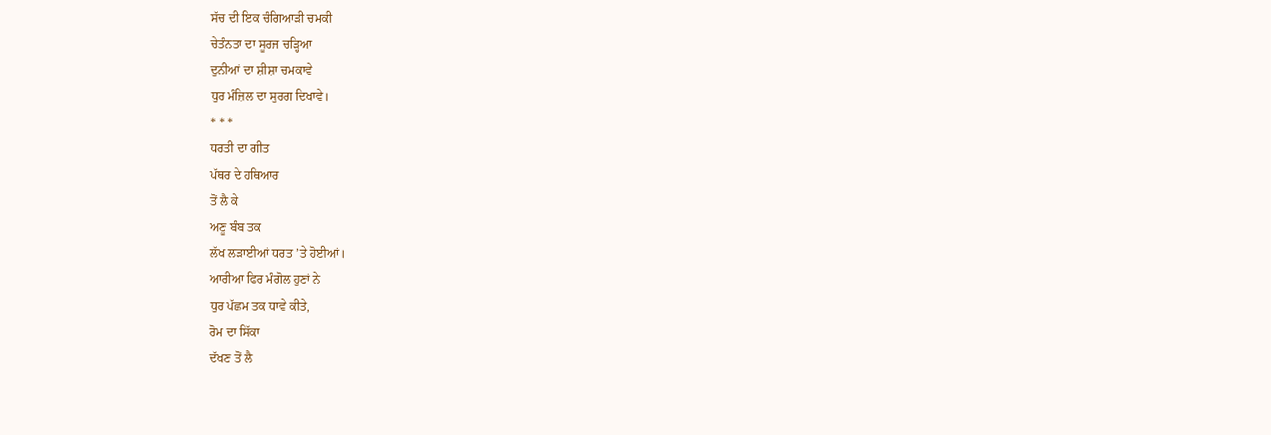ਸੱਚ ਦੀ ਇਕ ਚੰਗਿਆੜੀ ਚਮਕੀ
ਚੇਤੰਨਤਾ ਦਾ ਸੂਰਜ ਚੜ੍ਹਿਆ
ਦੁਨੀਆਂ ਦਾ ਸ਼ੀਸ਼ਾ ਚਮਕਾਵੇ
ਧੁਰ ਮੰਜ਼ਿਲ ਦਾ ਸੁਰਗ ਦਿਖਾਵੇ।
* * *
ਧਰਤੀ ਦਾ ਗੀਤ
ਪੱਥਰ ਦੇ ਹਥਿਆਰ
ਤੋਂ ਲੈ ਕੇ
ਅਣੂ ਬੰਬ ਤਕ
ਲੱਖ ਲੜਾਈਆਂ ਧਰਤ ’ਤੇ ਹੋਈਆਂ।
ਆਰੀਆ ਫਿਰ ਮੰਗੋਲ ਹੁਣਾਂ ਨੇ
ਧੁਰ ਪੱਛਮ ਤਕ ਧਾਵੇ ਕੀਤੇ,
ਰੋਮ ਦਾ ਸਿੱਕਾ
ਦੱਖਣ ਤੋਂ ਲੈ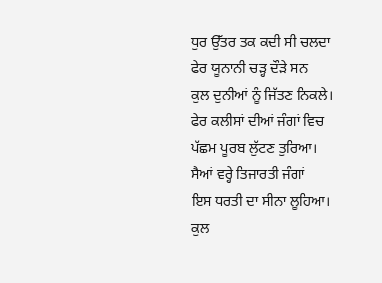ਧੁਰ ਉੱਤਰ ਤਕ ਕਦੀ ਸੀ ਚਲਦਾ
ਫੇਰ ਯੂਨਾਨੀ ਚੜ੍ਹ ਦੌੜੇ ਸਨ
ਕੁਲ ਦੁਨੀਆਂ ਨੂੰ ਜਿੱਤਣ ਨਿਕਲੇ।
ਫੇਰ ਕਲੀਸਾਂ ਦੀਆਂ ਜੰਗਾਂ ਵਿਚ
ਪੱਛਮ ਪੂਰਬ ਲੁੱਟਣ ਤੁਰਿਆ।
ਸੈਆਂ ਵਰ੍ਹੇ ਤਿਜਾਰਤੀ ਜੰਗਾਂ
ਇਸ ਧਰਤੀ ਦਾ ਸੀਨਾ ਲੂਹਿਆ।
ਕੁਲ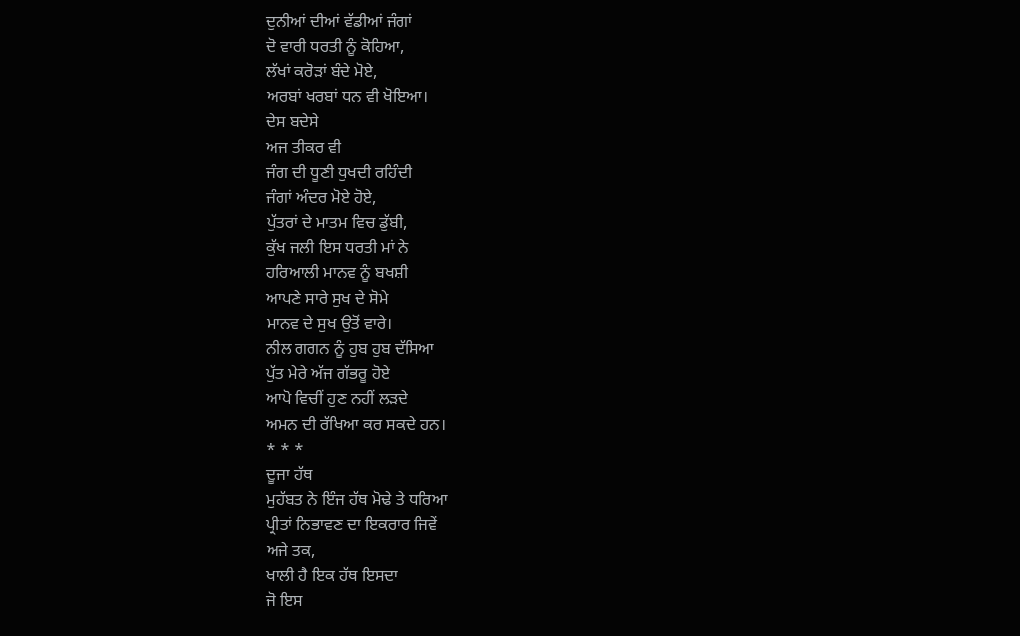ਦੁਨੀਆਂ ਦੀਆਂ ਵੱਡੀਆਂ ਜੰਗਾਂ
ਦੋ ਵਾਰੀ ਧਰਤੀ ਨੂੰ ਕੋਹਿਆ,
ਲੱਖਾਂ ਕਰੋੜਾਂ ਬੰਦੇ ਮੋਏ,
ਅਰਬਾਂ ਖਰਬਾਂ ਧਨ ਵੀ ਖੋਇਆ।
ਦੇਸ ਬਦੇਸੇ
ਅਜ ਤੀਕਰ ਵੀ
ਜੰਗ ਦੀ ਧੂਣੀ ਧੁਖਦੀ ਰਹਿੰਦੀ
ਜੰਗਾਂ ਅੰਦਰ ਮੋਏ ਹੋਏ,
ਪੁੱਤਰਾਂ ਦੇ ਮਾਤਮ ਵਿਚ ਡੁੱਬੀ,
ਕੁੱਖ ਜਲੀ ਇਸ ਧਰਤੀ ਮਾਂ ਨੇ
ਹਰਿਆਲੀ ਮਾਨਵ ਨੂੰ ਬਖਸ਼ੀ
ਆਪਣੇ ਸਾਰੇ ਸੁਖ ਦੇ ਸੋਮੇ
ਮਾਨਵ ਦੇ ਸੁਖ ਉਤੋਂ ਵਾਰੇ।
ਨੀਲ ਗਗਨ ਨੂੰ ਹੁਬ ਹੁਬ ਦੱਸਿਆ
ਪੁੱਤ ਮੇਰੇ ਅੱਜ ਗੱਭਰੂ ਹੋਏ
ਆਪੋ ਵਿਚੀਂ ਹੁਣ ਨਹੀਂ ਲੜਦੇ
ਅਮਨ ਦੀ ਰੱਖਿਆ ਕਰ ਸਕਦੇ ਹਨ।
* * *
ਦੂਜਾ ਹੱਥ
ਮੁਹੱਬਤ ਨੇ ਇੰਜ ਹੱਥ ਮੋਢੇ ਤੇ ਧਰਿਆ
ਪ੍ਰੀਤਾਂ ਨਿਭਾਵਣ ਦਾ ਇਕਰਾਰ ਜਿਵੇਂ
ਅਜੇ ਤਕ,
ਖਾਲੀ ਹੈ ਇਕ ਹੱਥ ਇਸਦਾ
ਜੋ ਇਸ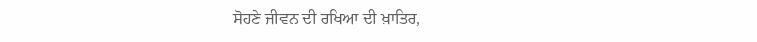ਸੋਹਣੇ ਜੀਵਨ ਦੀ ਰਖਿਆ ਦੀ ਖ਼ਾਤਿਰ,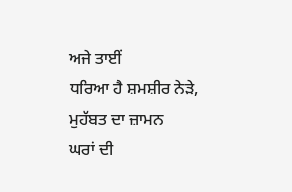ਅਜੇ ਤਾਈਂ
ਧਰਿਆ ਹੈ ਸ਼ਮਸ਼ੀਰ ਨੇੜੇ,
ਮੁਹੱਬਤ ਦਾ ਜ਼ਾਮਨ
ਘਰਾਂ ਦੀ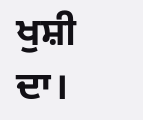ਖੁਸ਼ੀ ਦਾ।